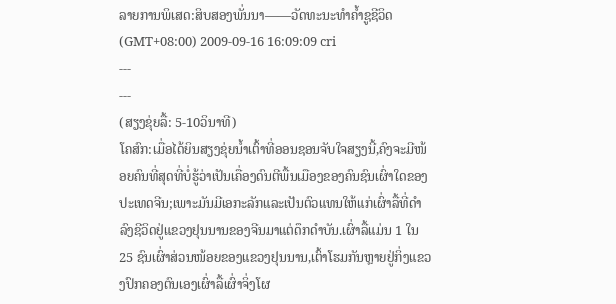ລາຍການພິເສດ:ສິບສອງພັ່ນນາ——ວັດທະນະທຳຄ້ຳຊູຊີວິດ
(GMT+08:00) 2009-09-16 16:09:09 cri
---
---
(ສຽງຂຸ່ຍລື້: 5-10ວິນາທີ)
ໂຄສົກ:ເມື່ອໄດ້ຍິນສຽງຂຸ່ຍນ້ຳເຕົ້າທີ່ອອນຊອນຈັບໃຈສຽງນີ້,ຄົງຈະມີໜ້ອຍຄົນທີ່ສຸດທີ່ບໍ່ຮູ້ວ່າເປັນເຄື່ອງດົນຕີພື້ນເມືອງຂອງຄົນຊົນເຜົ່າໃດຂອງປະເທດຈີນ;ເພາະມັນມີເອກະລັກແລະເປັນຕົວແທນໃຫ້ແກ່ເຜົ່າລື້ທີ່ດຳລົງຊີວິດຢູ່ແຂວງຢຸນນານຂອງຈີນມາແຕ່ດຶກດຳບັນ.ເຜົ່າລື້ແມ່ນ 1 ໃນ 25 ຊົນເຜົ່າສ່ວນໜ້ອຍຂອງແຂວງຢຸນນານ,ເຕົ້າໂຮມກັນຫຼາຍຢູ່ກິ່ງແຂວງປົກຄອງຕົນເອງເຜົ່າລື້ເຜົ່າຈິ່ງໂຜ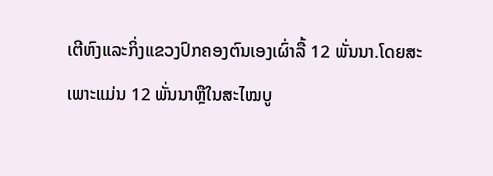ເຕີຫົງແລະກິ່ງແຂວງປົກຄອງຕົນເອງເຜົ່າລື້ 12 ພັ່ນນາ.ໂດຍສະເພາະແມ່ນ 12 ພັ່ນນາຫຼືໃນສະໄໝບູ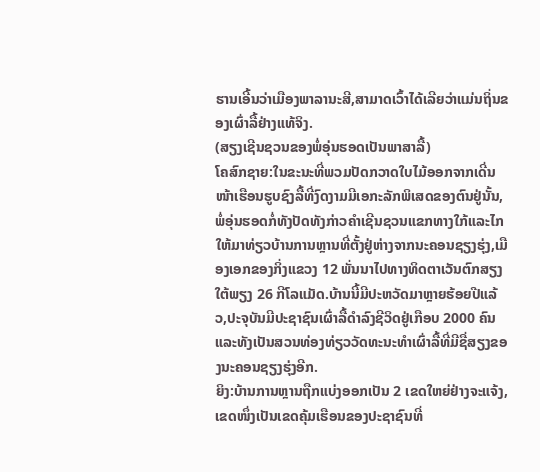ຮານເອີ້ນວ່າເມືອງພາລານະສີ,ສາມາດເວົ້າໄດ້ເລີຍວ່າແມ່ນຖິ່ນຂອງເຜົ່າລື້ຢ່າງແທ້ຈິງ.
(ສຽງເຊີນຊວນຂອງພໍ່ອຸ່ນຮອດເປັນພາສາລື້)
ໂຄສົກຊາຍ:ໃນຂະນະທີ່ພວມປັດກວາດໃບໄມ້ອອກຈາກເດີ່ນໜ້າເຮືອນຮູບຊົງລື້ທີ່ງົດງາມມີເອກະລັກພິເສດຂອງຕົນຢູ່ນັ້ນ,ພໍ່ອຸ່ນຮອດກໍ່ທັງປັດທັງກ່າວຄຳເຊີນຊວນແຂກທາງໃກ້ແລະໄກໃຫ້ມາທ່ຽວບ້ານການຫຼານທີ່ຕັ້ງຢູ່ຫ່າງຈາກນະຄອນຊຽງຮຸ່ງ,ເມືອງເອກຂອງກິ່ງແຂວງ 12 ພັ່ນນາໄປທາງທິດຕາເວັນຕົກສຽງໃຕ້ພຽງ 26 ກີໂລແມັດ.ບ້ານນີ້ມີປະຫວັດມາຫຼາຍຮ້ອຍປີແລ້ວ,ປະຈຸບັນມີປະຊາຊົນເຜົ່າລື້ດຳລົງຊີວິດຢູ່ເກືອບ 2000 ຄົນແລະທັງເປັນສວນທ່ອງທ່ຽວວັດທະນະທຳເຜົ່າລື້ທີ່ມີຊື່ສຽງຂອງນະຄອນຊຽງຮຸ່ງອີກ.
ຍິງ:ບ້ານການຫຼານຖືກແບ່ງອອກເປັນ 2 ເຂດໃຫຍ່ຢ່າງຈະແຈ້ງ,ເຂດໜຶ່ງເປັນເຂດຄຸ້ມເຮືອນຂອງປະຊາຊົນທີ່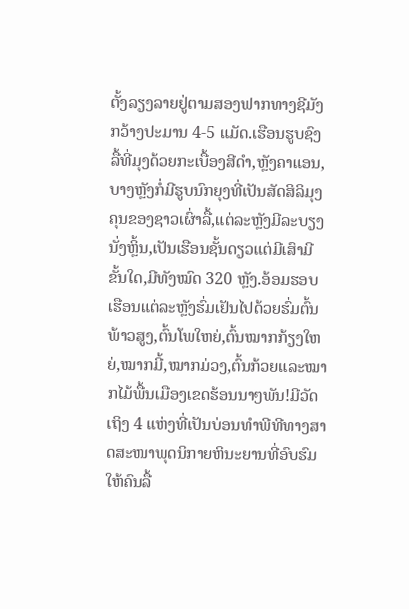ຕັ້ງລຽງລາຍຢູ່ຕາມສອງຟາກທາງຊີມັງກວ້າງປະມານ 4-5 ແມັດ.ເຮືອນຮູບຊົງລື້ທີ່ມຸງດ້ວຍກະເບື້ອງສີດຳ,ຫຼັງຄາແອນ,ບາງຫຼັງກໍ່ມີຮູບນົກຍຸງທີ່ເປັນສັດສິລິມຸງຄຸນຂອງຊາວເຜົ່າລື້,ແຕ່ລະຫຼັງມີລະບຽງນັ່ງຫຼິ້ນ,ເປັນເຮືອນຊັ້ນດຽວແຕ່ມີເສົາມີຂັ້ນໃດ,ມີທັງໝົດ 320 ຫຼັງ.ອ້ອມຮອບເຮືອນແຕ່ລະຫຼັງຮົ່ມເຢັນໄປດ້ວຍຮົ່ມຕົ້ນພ້າວສູງ,ຕົ້ນໂພໃຫຍ່,ຕົ້ນໝາກກ້ຽງໃຫຍ່,ໝາກມີ້,ໝາກມ່ວງ,ຕົ້ນກ້ວຍແລະໝາກໄມ້ພື້ນເມືອງເຂດຮ້ອນນາໆພັນ!ມີວັດເຖິງ 4 ແຫ່ງທີ່ເປັນບ່ອນທຳພີທີທາງສາດສະໜາພຸດນິກາຍຫິນະຍານທີ່ອົບຮົມໃຫ້ຄົນລື້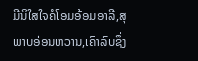ມີນິໃສໃຈຄໍໂອມອ້ອມອາລີ,ສຸພາບອ່ອນຫວານ,ເຄົາລົບຊຶ່ງ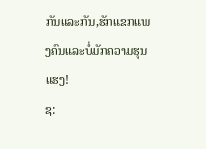ກັນແລະກັນ,ຮັກແຂກແພງຄົນແລະບໍ່ມັກຄວາມຮຸນແຮງ!
ຊ: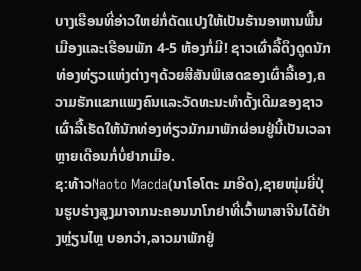ບາງເຮືອນທີ່ອ່າວໃຫຍ່ກໍ່ດັດແປງໃຫ້ເປັນຮ້ານອາຫານພື້ນເມືອງແລະເຮືອນພັກ 4-5 ຫ້ອງກໍ່ມີ! ຊາວເຜົ່າລື້ດຶງດູດນັກທ່ອງທ່ຽວແຫ່ງຕ່າງໆດ້ວຍສີສັນພິເສດຂອງເຜົ່າລື້ເອງ,ຄວາມຮັກແຂກແພງຄົນແລະວັດທະນະທຳດັ້ງເດີມຂອງຊາວເຜົ່າລື້ເຮັດໃຫ້ນັກທ່ອງທ່ຽວມັກມາພັກຜ່ອນຢູ່ນີ້ເປັນເວລາຫຼາຍເດືອນກໍ່ບໍ່ຢາກເມືອ.
ຊ:ທ້າວNaoto Macda(ນາໂອໂຕະ ມາອີດ),ຊາຍໜຸ່ມຍີ່ປຸ່ນຮູບຮ່າງສູງມາຈາກນະຄອນນາໂກຢາທີ່ເວົ້າພາສາຈີນໄດ້ຢ່າງຫຼ່ຽນໄຫຼ ບອກວ່າ,ລາວມາພັກຢູ່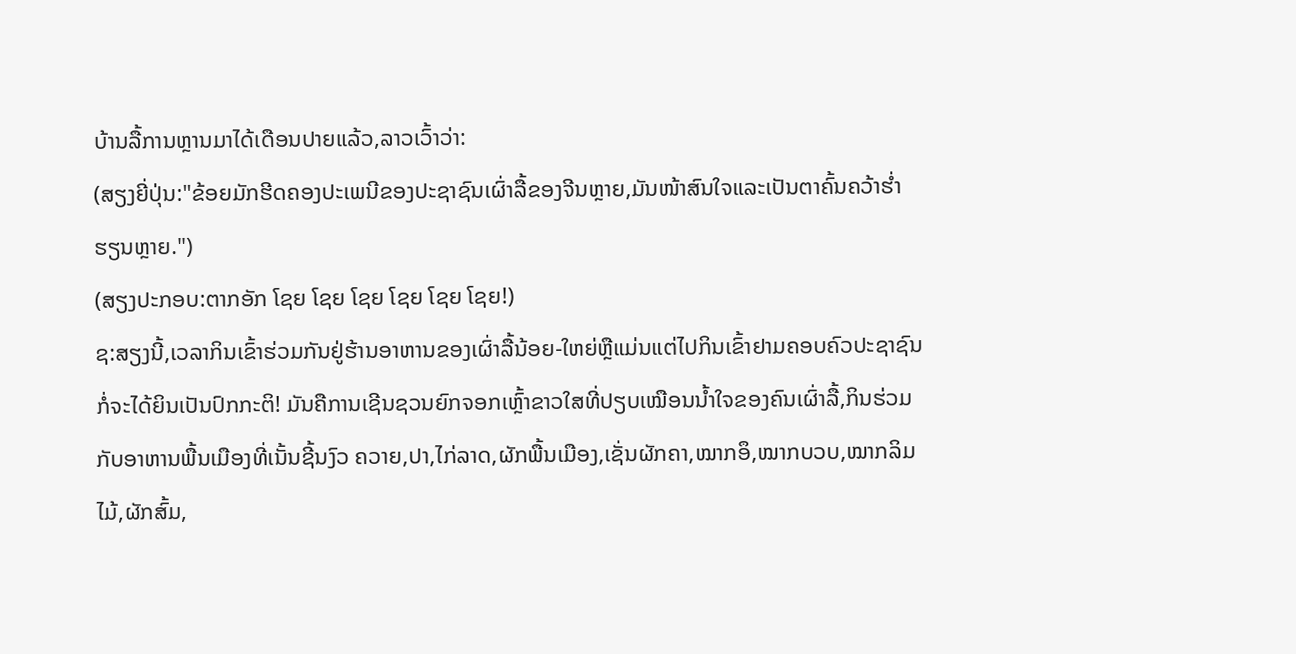ບ້ານລື້ການຫຼານມາໄດ້ເດືອນປາຍແລ້ວ,ລາວເວົ້າວ່າ:
(ສຽງຍີ່ປຸ່ນ:"ຂ້ອຍມັກຮີດຄອງປະເພນີຂອງປະຊາຊົນເຜົ່າລື້ຂອງຈີນຫຼາຍ,ມັນໜ້າສົນໃຈແລະເປັນຕາຄົ້ນຄວ້າຮ່ຳຮຽນຫຼາຍ.")
(ສຽງປະກອບ:ຕາກອັກ ໂຊຍ ໂຊຍ ໂຊຍ ໂຊຍ ໂຊຍ ໂຊຍ!)
ຊ:ສຽງນີ້,ເວລາກິນເຂົ້າຮ່ວມກັນຢູ່ຮ້ານອາຫານຂອງເຜົ່າລື້ນ້ອຍ-ໃຫຍ່ຫຼືແມ່ນແຕ່ໄປກິນເຂົ້າຢາມຄອບຄົວປະຊາຊົນກໍ່ຈະໄດ້ຍິນເປັນປົກກະຕິ! ມັນຄືການເຊີນຊວນຍົກຈອກເຫຼົ້າຂາວໃສທີ່ປຽບເໝືອນນ້ຳໃຈຂອງຄົນເຜົ່າລື້,ກິນຮ່ວມກັບອາຫານພື້ນເມືອງທີ່ເນັ້ນຊີ້ນງົວ ຄວາຍ,ປາ,ໄກ່ລາດ,ຜັກພື້ນເມືອງ,ເຊັ່ນຜັກຄາ,ໝາກອຶ,ໝາກບວບ,ໝາກລິມໄມ້,ຜັກສົ້ມ,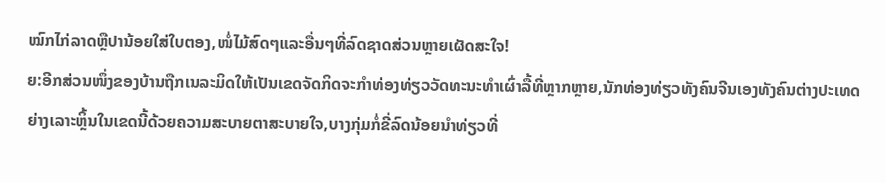ໝົກໄກ່ລາດຫຼືປານ້ອຍໃສ່ໃບຕອງ,ໜໍ່ໄມ້ສົດໆແລະອື່ນໆທີ່ລົດຊາດສ່ວນຫຼາຍເຜັດສະໃຈ!
ຍ:ອີກສ່ວນໜຶ່ງຂອງບ້ານຖືກເນລະມິດໃຫ້ເປັນເຂດຈັດກິດຈະກຳທ່ອງທ່ຽວວັດທະນະທຳເຜົ່າລື້ທີ່ຫຼາກຫຼາຍ,ນັກທ່ອງທ່ຽວທັງຄົນຈີນເອງທັງຄົນຕ່າງປະເທດຍ່າງເລາະຫຼິ້ນໃນເຂດນີ້ດ້ວຍຄວາມສະບາຍຕາສະບາຍໃຈ,ບາງກຸ່ມກໍ່ຂີ່ລົດນ້ອຍນຳທ່ຽວທີ່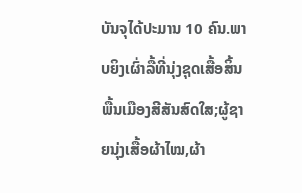ບັນຈຸໄດ້ປະມານ 10 ຄົນ.ພາບຍິງເຜົ່າລື້ທີ່ນຸ່ງຊຸດເສື້ອສິ້ນພື້ນເມືອງສີສັນສົດໃສ;ຜູ້ຊາຍນຸ່ງເສື້ອຜ້າໄໝ,ຜ້າ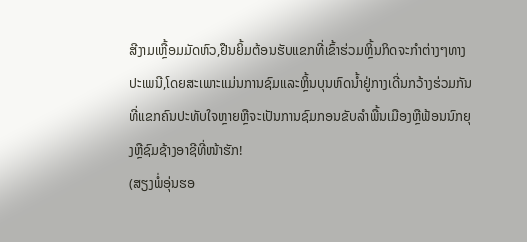ສີງາມເຫຼື້ອມມັດຫົວ,ຢືນຍິ້ມຕ້ອນຮັບແຂກທີ່ເຂົ້າຮ່ວມຫຼິ້ນກິດຈະກຳຕ່າງໆທາງປະເພນີ,ໂດຍສະເພາະແມ່ນການຊົມແລະຫຼິ້ນບຸນຫົດນ້ຳຢູ່ກາງເດີ່ນກວ້າງຮ່ວມກັນທີ່ແຂກຄົນປະທັບໃຈຫຼາຍຫຼືຈະເປັນການຊົມກອນຂັບລຳພື້ນເມືອງຫຼືຟ້ອນນົກຍຸງຫຼືຊົມຊ້າງອາຊີທີ່ໜ້າຮັກ!
(ສຽງພໍ່ອຸ່ນຮອ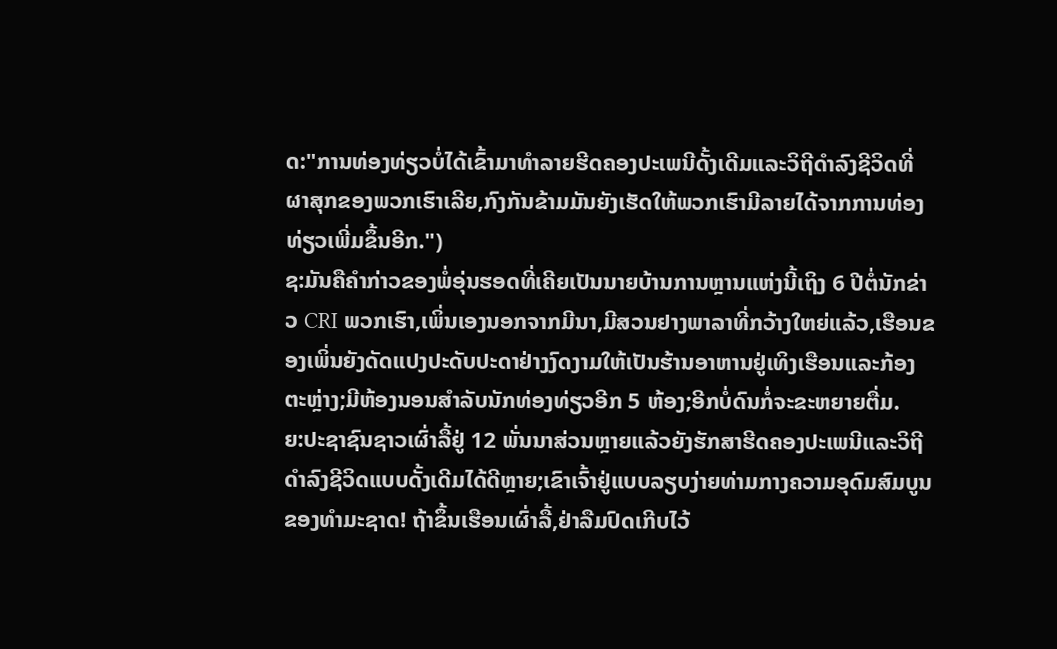ດ:"ການທ່ອງທ່ຽວບໍ່ໄດ້ເຂົ້າມາທຳລາຍຮີດຄອງປະເພນີດັ້ງເດີມແລະວິຖີດຳລົງຊີວິດທີ່ຜາສຸກຂອງພວກເຮົາເລີຍ,ກົງກັນຂ້າມມັນຍັງເຮັດໃຫ້ພວກເຮົາມີລາຍໄດ້ຈາກການທ່ອງທ່ຽວເພີ່ມຂຶ້ນອີກ.")
ຊ:ມັນຄືຄຳກ່າວຂອງພໍ່ອຸ່ນຮອດທີ່ເຄີຍເປັນນາຍບ້ານການຫຼານແຫ່ງນີ້ເຖິງ 6 ປີຕໍ່ນັກຂ່າວ CRI ພວກເຮົາ,ເພິ່ນເອງນອກຈາກມີນາ,ມີສວນຢາງພາລາທີ່ກວ້າງໃຫຍ່ແລ້ວ,ເຮືອນຂອງເພິ່ນຍັງດັດແປງປະດັບປະດາຢ່າງງົດງາມໃຫ້ເປັນຮ້ານອາຫານຢູ່ເທິງເຮືອນແລະກ້ອງຕະຫຼ່າງ;ມີຫ້ອງນອນສຳລັບນັກທ່ອງທ່ຽວອີກ 5 ຫ້ອງ;ອີກບໍ່ດົນກໍ່ຈະຂະຫຍາຍຕື່ມ.
ຍ:ປະຊາຊົນຊາວເຜົ່າລື້ຢູ່ 12 ພັ່ນນາສ່ວນຫຼາຍແລ້ວຍັງຮັກສາຮີດຄອງປະເພນີແລະວິຖີດຳລົງຊີວິດແບບດັ້ງເດີມໄດ້ດີຫຼາຍ;ເຂົາເຈົ້າຢູ່ແບບລຽບງ່າຍທ່າມກາງຄວາມອຸດົມສົມບູນຂອງທຳມະຊາດ! ຖ້າຂຶ້ນເຮືອນເຜົ່າລື້,ຢ່າລືມປົດເກີບໄວ້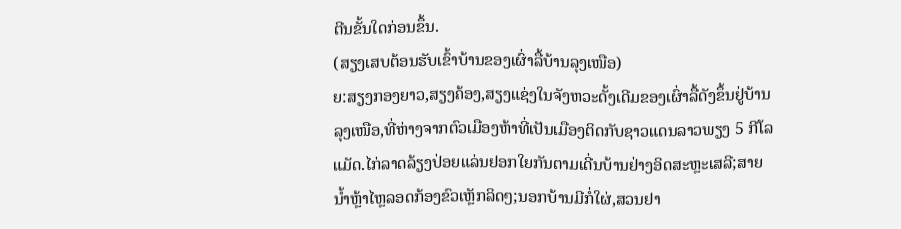ຕີນຂັ້ນໃດກ່ອນຂຶ້ນ.
(ສຽງເສບຕ້ອນຮັບເຂົ້າບ້ານຂອງເຜົ່າລື້ບ້ານລຸງເໜືອ)
ຍ:ສຽງກອງຍາວ,ສຽງຄ້ອງ,ສຽງແຊ່ງໃນຈັງຫວະດັ້ງເດີມຂອງເຜົ່າລື້ດັງຂຶ້ນຢູ່ບ້ານລຸງເໜືອ,ທີ່ຫ່າງຈາກຕົວເມືອງຫ້າທີ່ເປັນເມືອງຕິດກັບຊາວແດນລາວພຽງ 5 ກີໂລແມັດ.ໄກ່ລາດລ້ຽງປ່ອຍແລ່ນຢອກໃຍກັນຕາມເດີ່ນບ້ານຢ່າງອິດສະຫຼະເສລີ;ສາຍນ້ຳຫຼ້າໄຫຼລອດກ້ອງຂົວເຫຼັກລິດໆ;ນອກບ້ານມີກໍ່ໃຜ່,ສວນຢາ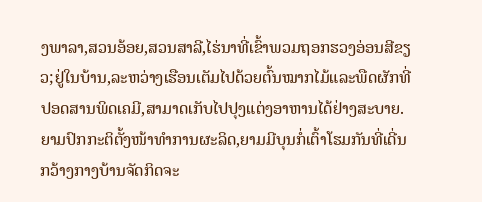ງພາລາ,ສວນອ້ອຍ,ສວນສາລີ,ໄຮ່ນາທີ່ເຂົ້າພວມຖອກຮວງອ່ອນສີຂຽວ;ຢູ່ໃນບ້ານ,ລະຫວ່າງເຮືອນເຕັມໄປດ້ວຍຕົ້ນໝາກໄມ້ແລະພືດຜັກທີ່ປອດສານພິດເຄມີ,ສາມາດເກັບໄປປຸງແຕ່ງອາຫານໄດ້ຢ່າງສະບາຍ.ຍາມປົກກະຕິຕັ້ງໜ້າທຳການຜະລິດ,ຍາມມີບຸນກໍ່ເຕົ້າໂຮມກັນທີ່ເດີ່ນກວ້າງກາງບ້ານຈັດກິດຈະ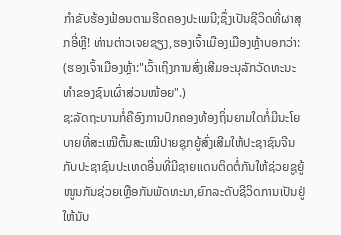ກຳຂັບຮ້ອງຟ້ອນຕາມຮີດຄອງປະເພນີ;ຊຶ່ງເປັນຊີວິດທີ່ຜາສຸກອີ່ຫຼີ! ທ່ານຕ່າວເຈຍຊຽງ,ຮອງເຈົ້າເມືອງເມືອງຫຼ້າບອກວ່າ:
(ຮອງເຈົ້າເມືອງຫຼ້າ:"ເວົ້າເຖິງການສົ່ງເສີມອະນຸລັກວັດທະນະທຳຂອງຊົນເຜົ່າສ່ວນໜ້ອຍ".)
ຊ:ລັດຖະບານກໍ່ຄືອົງການປົກຄອງທ້ອງຖິ່ນຍາມໃດກໍ່ມີນະໂຍບາຍທີ່ສະເໝີຕົ້ນສະເໝີປາຍຊຸກຍູ້ສົ່ງເສີມໃຫ້ປະຊາຊົນຈີນກັບປະຊາຊົນປະເທດອື່ນທີ່ມີຊາຍແດນຕິດຕໍ່ກັນໃຫ້ຊ່ວຍຊູຍູ້ໜູນກັນຊ່ວຍເຫຼືອກັນພັດທະນາ,ຍົກລະດັບຊີວິດການເປັນຢູ່ໃຫ້ນັບ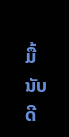ມື້ນັບດີ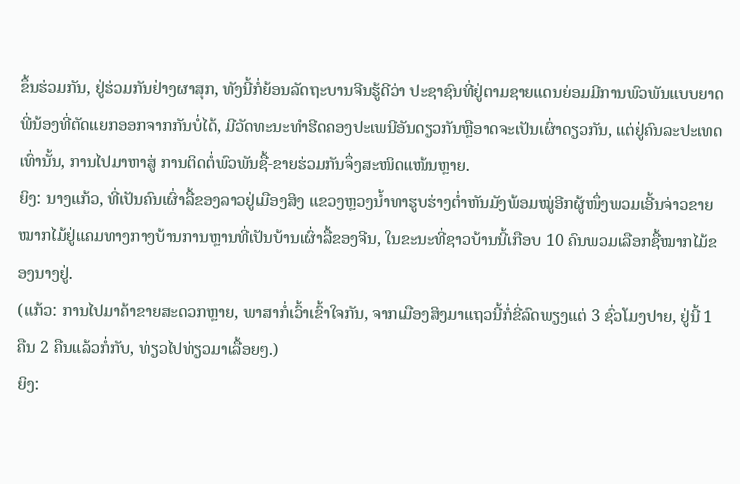ຂຶ້ນຮ່ວມກັນ, ຢູ່ຮ່ວມກັນຢ່າງຜາສຸກ, ທັງນີ້ກໍ່ຍ້ອນລັດຖະບານຈີນຮູ້ດີວ່າ ປະຊາຊົນທີ່ຢູ່ຕາມຊາຍແດນຍ່ອມມີການພົວພັນແບບຍາດພີ່ນ້ອງທີ່ຕັດແຍກອອກຈາກກັນບໍ່ໄດ້, ມີວັດທະນະທຳຮີດຄອງປະເພນີອັນດຽວກັນຫຼືອາດຈະເປັນເຜົ່າດຽວກັນ, ແຕ່ຢູ່ຄົນລະປະເທດເທົ່ານັ້ນ, ການໄປມາຫາສູ່ ການຕິດຕໍ່ພົວພັນຊື້-ຂາຍຮ່ວມກັນຈຶ່ງສະໜິດແໜ້ນຫຼາຍ.
ຍິງ: ນາງແກ້ວ, ທີ່ເປັນຄົນເຜົ່າລື້ຂອງລາວຢູ່ເມືອງສິງ ແຂວງຫຼວງນ້ຳທາຮູບຮ່າງຕ່ຳຫັນມັງພ້ອມໝູ່ອີກຜູ້ໜຶ່ງພວມເອີ້ນຈ່າວຂາຍໝາກໄມ້ຢູ່ແຄມທາງກາງບ້ານການຫຼານທີ່ເປັນບ້ານເຜົ່າລື້ຂອງຈີນ, ໃນຂະນະທີ່ຊາວບ້ານນີ້ເກືອບ 10 ຄົນພວມເລືອກຊື້ໝາກໄມ້ຂອງນາງຢູ່.
(ແກ້ວ: ການໄປມາຄ້າຂາຍສະດວກຫຼາຍ, ພາສາກໍ່ເວົ້າເຂົ້າໃຈກັນ, ຈາກເມືອງສິງມາແຖວນີ້ກໍ່ຂີ່ລົດພຽງແຕ່ 3 ຊົ່ວໂມງປາຍ, ຢູ່ນີ້ 1 ຄືນ 2 ຄືນແລ້ວກໍ່ກັບ, ທ່ຽວໄປທ່ຽວມາເລື້ອຍໆ.)
ຍິງ: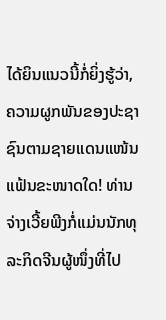ໄດ້ຍິນແນວນີ້ກໍ່ຍິ່ງຮູ້ວ່າ, ຄວາມຜູກພັນຂອງປະຊາຊົນຕາມຊາຍແດນແໜ້ນແຟ້ນຂະໜາດໃດ! ທ່ານຈ່າງເວີ້ຍພີງກໍ່ແມ່ນນັກທຸລະກິດຈີນຜູ້ໜຶ່ງທີ່ໄປ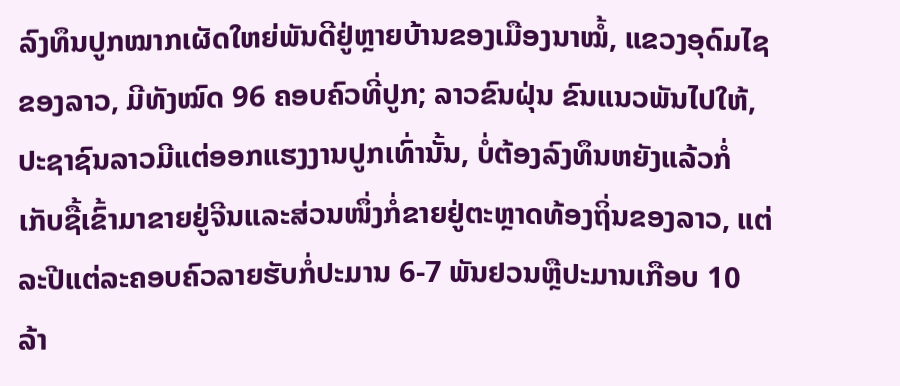ລົງທຶນປູກໝາກເຜັດໃຫຍ່ພັນດີຢູ່ຫຼາຍບ້ານຂອງເມືອງນາໝໍ້, ແຂວງອຸດົມໄຊຂອງລາວ, ມີທັງໝົດ 96 ຄອບຄົວທີ່ປູກ; ລາວຂົນຝຸ່ນ ຂົນແນວພັນໄປໃຫ້, ປະຊາຊົນລາວມີແຕ່ອອກແຮງງານປູກເທົ່ານັ້ນ, ບໍ່ຕ້ອງລົງທຶນຫຍັງແລ້ວກໍ່ເກັບຊື້ເຂົ້າມາຂາຍຢູ່ຈີນແລະສ່ວນໜຶ່ງກໍ່ຂາຍຢູ່ຕະຫຼາດທ້ອງຖິ່ນຂອງລາວ, ແຕ່ລະປີແຕ່ລະຄອບຄົວລາຍຮັບກໍ່ປະມານ 6-7 ພັນຢວນຫຼືປະມານເກືອບ 10 ລ້າ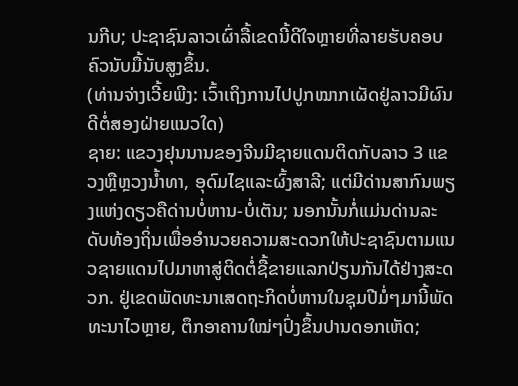ນກີບ; ປະຊາຊົນລາວເຜົ່າລື້ເຂດນີ້ດີໃຈຫຼາຍທີ່ລາຍຮັບຄອບຄົວນັບມື້ນັບສູງຂຶ້ນ.
(ທ່ານຈ່າງເວີ້ຍພີງ: ເວົ້າເຖິງການໄປປູກໝາກເຜັດຢູ່ລາວມີຜົນດີຕໍ່ສອງຝ່າຍແນວໃດ)
ຊາຍ: ແຂວງຢຸນນານຂອງຈີນມີຊາຍແດນຕິດກັບລາວ 3 ແຂວງຫຼືຫຼວງນ້ຳທາ, ອຸດົມໄຊແລະຜົ້ງສາລີ; ແຕ່ມີດ່ານສາກົນພຽງແຫ່ງດຽວຄືດ່ານບໍ່ຫານ-ບໍ່ເຕັນ; ນອກນັ້ນກໍ່ແມ່ນດ່ານລະດັບທ້ອງຖິ່ນເພື່ອອຳນວຍຄວາມສະດວກໃຫ້ປະຊາຊົນຕາມແນວຊາຍແດນໄປມາຫາສູ່ຕິດຕໍ່ຊື້ຂາຍແລກປ່ຽນກັນໄດ້ຢ່າງສະດວກ. ຢູ່ເຂດພັດທະນາເສດຖະກິດບໍ່ຫານໃນຊຸມປີມໍ່ໆມານີ້ພັດທະນາໄວຫຼາຍ, ຕຶກອາຄານໃໝ່ໆປົ່ງຂຶ້ນປານດອກເຫັດ;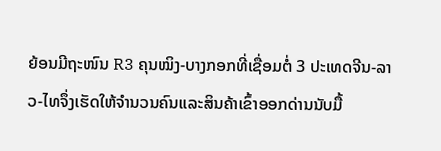ຍ້ອນມີຖະໜົນ R3 ຄຸນໝິງ-ບາງກອກທີ່ເຊື່ອມຕໍ່ 3 ປະເທດຈີນ-ລາວ-ໄທຈຶ່ງເຮັດໃຫ້ຈຳນວນຄົນແລະສິນຄ້າເຂົ້າອອກດ່ານນັບມື້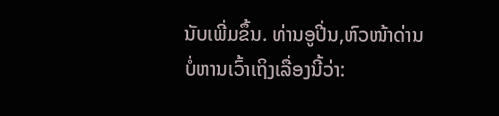ນັບເພີ່ມຂຶ້ນ. ທ່ານອູປີ່ນ,ຫົວໜ້າດ່ານບໍ່ຫານເວົ້າເຖິງເລື່ອງນີ້ວ່າ: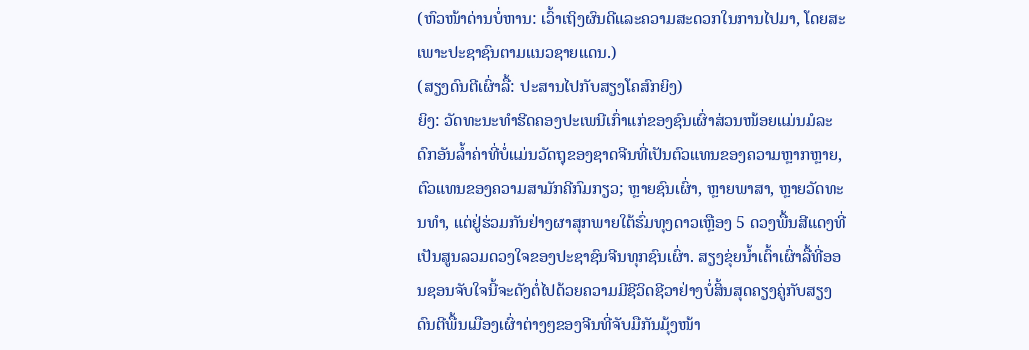(ຫົວໜ້າດ່ານບໍ່ຫານ: ເວົ້າເຖິງຜົນດີແລະຄວາມສະດວກໃນການໄປມາ, ໂດຍສະເພາະປະຊາຊົນຕາມແນວຊາຍແດນ.)
(ສຽງດົນຕີເຜົ່າລື້: ປະສານໄປກັບສຽງໂຄສົກຍິງ)
ຍິງ: ວັດທະນະທຳຮີດຄອງປະເພນີເກົ່າແກ່ຂອງຊົນເຜົ່າສ່ວນໜ້ອຍແມ່ນມໍລະດົກອັນລ້ຳຄ່າທີ່ບໍ່ແມ່ນວັດຖຸຂອງຊາດຈີນທີ່ເປັນຕົວແທນຂອງຄວາມຫຼາກຫຼາຍ, ຕົວແທນຂອງຄວາມສາມັກຄີກົມກຽວ; ຫຼາຍຊົນເຜົ່າ, ຫຼາຍພາສາ, ຫຼາຍວັດທະນທຳ, ແຕ່ຢູ່ຮ່ວມກັນຢ່າງຜາສຸກພາຍໃຕ້ຮົ່ມທຸງດາວເຫຼືອງ 5 ດວງພື້ນສີແດງທີ່ເປັນສູນລວມດວງໃຈຂອງປະຊາຊົນຈີນທຸກຊົນເຜົ່າ. ສຽງຂຸ່ຍນ້ຳເຕົ້າເຜົ່າລື້ທີ່ອອນຊອນຈັບໃຈນີ້ຈະດັງຕໍ່ໄປດ້ວຍຄວາມມີຊີວິດຊີວາຢ່າງບໍ່ສິ້ນສຸດຄຽງຄູ່ກັບສຽງດົນຕີພື້ນເມືອງເຜົ່າຕ່າງໆຂອງຈີນທີ່ຈັບມືກັນມຸ້ງໜ້າ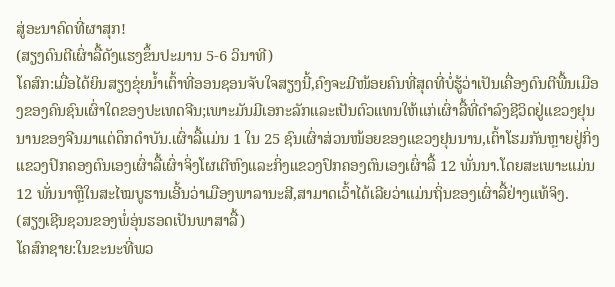ສູ່ອະນາຄົດທີ່ຜາສຸກ!
(ສຽງດົນຕີເຜົ່າລື້ດັງແຮງຂຶ້ນປະມານ 5-6 ວິນາທີ)
ໂຄສົກ:ເມື່ອໄດ້ຍິນສຽງຂຸ່ຍນ້ຳເຕົ້າທີ່ອອນຊອນຈັບໃຈສຽງນີ້,ຄົງຈະມີໜ້ອຍຄົນທີ່ສຸດທີ່ບໍ່ຮູ້ວ່າເປັນເຄື່ອງດົນຕີພື້ນເມືອງຂອງຄົນຊົນເຜົ່າໃດຂອງປະເທດຈີນ;ເພາະມັນມີເອກະລັກແລະເປັນຕົວແທນໃຫ້ແກ່ເຜົ່າລື້ທີ່ດຳລົງຊີວິດຢູ່ແຂວງຢຸນນານຂອງຈີນມາແຕ່ດຶກດຳບັນ.ເຜົ່າລື້ແມ່ນ 1 ໃນ 25 ຊົນເຜົ່າສ່ວນໜ້ອຍຂອງແຂວງຢຸນນານ,ເຕົ້າໂຮມກັນຫຼາຍຢູ່ກິ່ງແຂວງປົກຄອງຕົນເອງເຜົ່າລື້ເຜົ່າຈິ່ງໂຜເຕີຫົງແລະກິ່ງແຂວງປົກຄອງຕົນເອງເຜົ່າລື້ 12 ພັ່ນນາ.ໂດຍສະເພາະແມ່ນ 12 ພັ່ນນາຫຼືໃນສະໄໝບູຮານເອີ້ນວ່າເມືອງພາລານະສີ,ສາມາດເວົ້າໄດ້ເລີຍວ່າແມ່ນຖິ່ນຂອງເຜົ່າລື້ຢ່າງແທ້ຈິງ.
(ສຽງເຊີນຊວນຂອງພໍ່ອຸ່ນຮອດເປັນພາສາລື້)
ໂຄສົກຊາຍ:ໃນຂະນະທີ່ພວ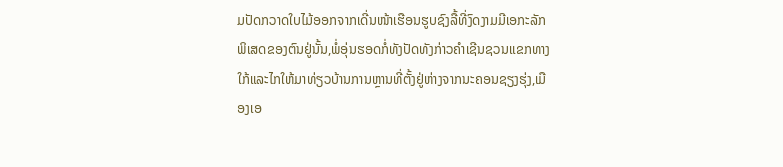ມປັດກວາດໃບໄມ້ອອກຈາກເດີ່ນໜ້າເຮືອນຮູບຊົງລື້ທີ່ງົດງາມມີເອກະລັກພິເສດຂອງຕົນຢູ່ນັ້ນ,ພໍ່ອຸ່ນຮອດກໍ່ທັງປັດທັງກ່າວຄຳເຊີນຊວນແຂກທາງໃກ້ແລະໄກໃຫ້ມາທ່ຽວບ້ານການຫຼານທີ່ຕັ້ງຢູ່ຫ່າງຈາກນະຄອນຊຽງຮຸ່ງ,ເມືອງເອ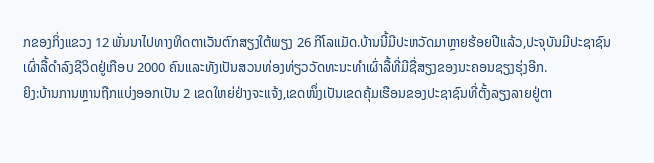ກຂອງກິ່ງແຂວງ 12 ພັ່ນນາໄປທາງທິດຕາເວັນຕົກສຽງໃຕ້ພຽງ 26 ກີໂລແມັດ.ບ້ານນີ້ມີປະຫວັດມາຫຼາຍຮ້ອຍປີແລ້ວ,ປະຈຸບັນມີປະຊາຊົນເຜົ່າລື້ດຳລົງຊີວິດຢູ່ເກືອບ 2000 ຄົນແລະທັງເປັນສວນທ່ອງທ່ຽວວັດທະນະທຳເຜົ່າລື້ທີ່ມີຊື່ສຽງຂອງນະຄອນຊຽງຮຸ່ງອີກ.
ຍິງ:ບ້ານການຫຼານຖືກແບ່ງອອກເປັນ 2 ເຂດໃຫຍ່ຢ່າງຈະແຈ້ງ,ເຂດໜຶ່ງເປັນເຂດຄຸ້ມເຮືອນຂອງປະຊາຊົນທີ່ຕັ້ງລຽງລາຍຢູ່ຕາ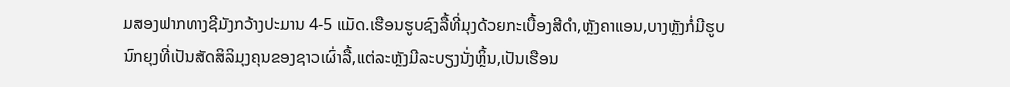ມສອງຟາກທາງຊີມັງກວ້າງປະມານ 4-5 ແມັດ.ເຮືອນຮູບຊົງລື້ທີ່ມຸງດ້ວຍກະເບື້ອງສີດຳ,ຫຼັງຄາແອນ,ບາງຫຼັງກໍ່ມີຮູບນົກຍຸງທີ່ເປັນສັດສິລິມຸງຄຸນຂອງຊາວເຜົ່າລື້,ແຕ່ລະຫຼັງມີລະບຽງນັ່ງຫຼິ້ນ,ເປັນເຮືອນ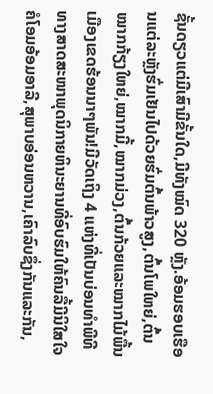ຊັ້ນດຽວແຕ່ມີເສົາມີຂັ້ນໃດ,ມີທັງໝົດ 320 ຫຼັງ.ອ້ອມຮອບເຮືອນແຕ່ລະຫຼັງຮົ່ມເຢັນໄປດ້ວຍຮົ່ມຕົ້ນພ້າວສູງ,ຕົ້ນໂພໃຫຍ່,ຕົ້ນໝາກກ້ຽງໃຫຍ່,ໝາກມີ້,ໝາກມ່ວງ,ຕົ້ນກ້ວຍແລະໝາກໄມ້ພື້ນເມືອງເຂດຮ້ອນນາໆພັນ!ມີວັດເຖິງ 4 ແຫ່ງທີ່ເປັນບ່ອນທຳພີທີທາງສາດສະໜາພຸດນິກາຍຫິນະຍານທີ່ອົບຮົມໃຫ້ຄົນລື້ມີນິໃສໃຈຄໍໂອມອ້ອມອາລີ,ສຸພາບອ່ອນຫວານ,ເຄົາລົບຊຶ່ງກັນແລະກັນ,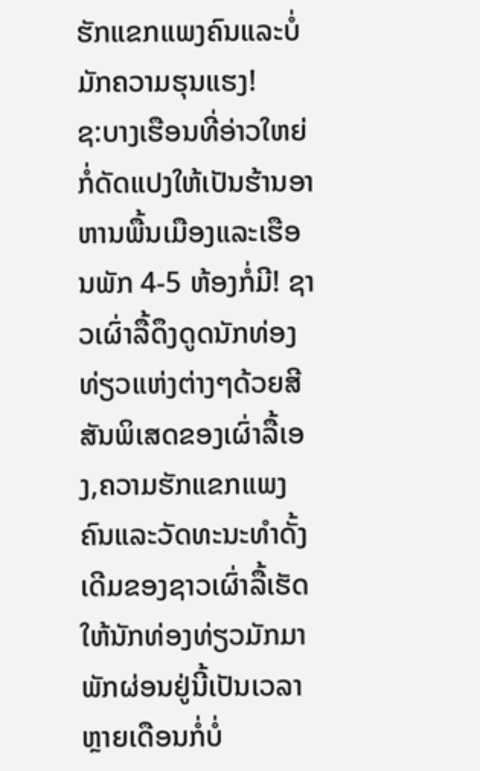ຮັກແຂກແພງຄົນແລະບໍ່ມັກຄວາມຮຸນແຮງ!
ຊ:ບາງເຮືອນທີ່ອ່າວໃຫຍ່ກໍ່ດັດແປງໃຫ້ເປັນຮ້ານອາຫານພື້ນເມືອງແລະເຮືອນພັກ 4-5 ຫ້ອງກໍ່ມີ! ຊາວເຜົ່າລື້ດຶງດູດນັກທ່ອງທ່ຽວແຫ່ງຕ່າງໆດ້ວຍສີສັນພິເສດຂອງເຜົ່າລື້ເອງ,ຄວາມຮັກແຂກແພງຄົນແລະວັດທະນະທຳດັ້ງເດີມຂອງຊາວເຜົ່າລື້ເຮັດໃຫ້ນັກທ່ອງທ່ຽວມັກມາພັກຜ່ອນຢູ່ນີ້ເປັນເວລາຫຼາຍເດືອນກໍ່ບໍ່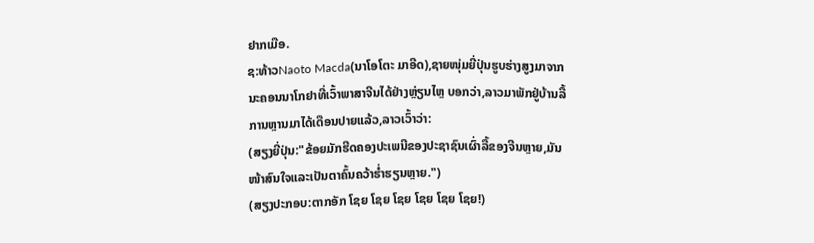ຢາກເມືອ.
ຊ:ທ້າວNaoto Macda(ນາໂອໂຕະ ມາອີດ),ຊາຍໜຸ່ມຍີ່ປຸ່ນຮູບຮ່າງສູງມາຈາກນະຄອນນາໂກຢາທີ່ເວົ້າພາສາຈີນໄດ້ຢ່າງຫຼ່ຽນໄຫຼ ບອກວ່າ,ລາວມາພັກຢູ່ບ້ານລື້ການຫຼານມາໄດ້ເດືອນປາຍແລ້ວ,ລາວເວົ້າວ່າ:
(ສຽງຍີ່ປຸ່ນ:"ຂ້ອຍມັກຮີດຄອງປະເພນີຂອງປະຊາຊົນເຜົ່າລື້ຂອງຈີນຫຼາຍ,ມັນໜ້າສົນໃຈແລະເປັນຕາຄົ້ນຄວ້າຮ່ຳຮຽນຫຼາຍ.")
(ສຽງປະກອບ:ຕາກອັກ ໂຊຍ ໂຊຍ ໂຊຍ ໂຊຍ ໂຊຍ ໂຊຍ!)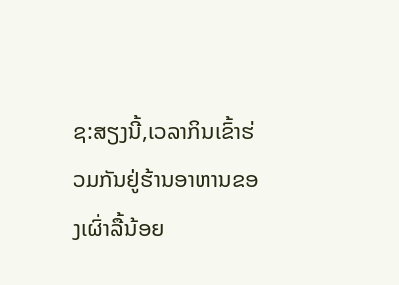ຊ:ສຽງນີ້,ເວລາກິນເຂົ້າຮ່ວມກັນຢູ່ຮ້ານອາຫານຂອງເຜົ່າລື້ນ້ອຍ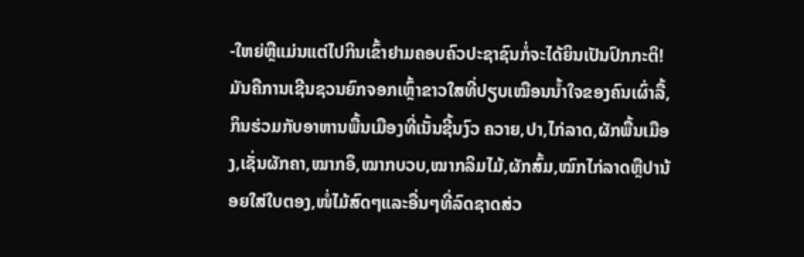-ໃຫຍ່ຫຼືແມ່ນແຕ່ໄປກິນເຂົ້າຢາມຄອບຄົວປະຊາຊົນກໍ່ຈະໄດ້ຍິນເປັນປົກກະຕິ! ມັນຄືການເຊີນຊວນຍົກຈອກເຫຼົ້າຂາວໃສທີ່ປຽບເໝືອນນ້ຳໃຈຂອງຄົນເຜົ່າລື້,ກິນຮ່ວມກັບອາຫານພື້ນເມືອງທີ່ເນັ້ນຊີ້ນງົວ ຄວາຍ,ປາ,ໄກ່ລາດ,ຜັກພື້ນເມືອງ,ເຊັ່ນຜັກຄາ,ໝາກອຶ,ໝາກບວບ,ໝາກລິມໄມ້,ຜັກສົ້ມ,ໝົກໄກ່ລາດຫຼືປານ້ອຍໃສ່ໃບຕອງ,ໜໍ່ໄມ້ສົດໆແລະອື່ນໆທີ່ລົດຊາດສ່ວ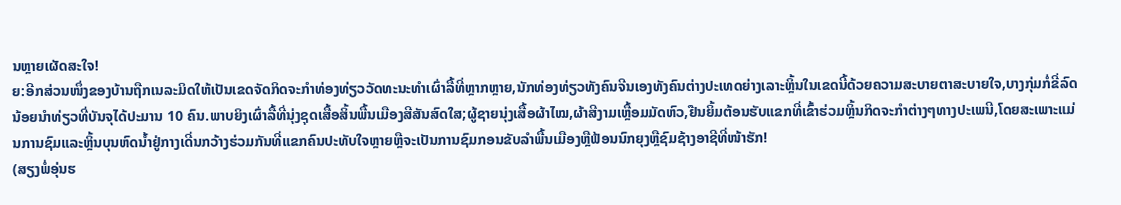ນຫຼາຍເຜັດສະໃຈ!
ຍ:ອີກສ່ວນໜຶ່ງຂອງບ້ານຖືກເນລະມິດໃຫ້ເປັນເຂດຈັດກິດຈະກຳທ່ອງທ່ຽວວັດທະນະທຳເຜົ່າລື້ທີ່ຫຼາກຫຼາຍ,ນັກທ່ອງທ່ຽວທັງຄົນຈີນເອງທັງຄົນຕ່າງປະເທດຍ່າງເລາະຫຼິ້ນໃນເຂດນີ້ດ້ວຍຄວາມສະບາຍຕາສະບາຍໃຈ,ບາງກຸ່ມກໍ່ຂີ່ລົດນ້ອຍນຳທ່ຽວທີ່ບັນຈຸໄດ້ປະມານ 10 ຄົນ.ພາບຍິງເຜົ່າລື້ທີ່ນຸ່ງຊຸດເສື້ອສິ້ນພື້ນເມືອງສີສັນສົດໃສ;ຜູ້ຊາຍນຸ່ງເສື້ອຜ້າໄໝ,ຜ້າສີງາມເຫຼື້ອມມັດຫົວ,ຢືນຍິ້ມຕ້ອນຮັບແຂກທີ່ເຂົ້າຮ່ວມຫຼິ້ນກິດຈະກຳຕ່າງໆທາງປະເພນີ,ໂດຍສະເພາະແມ່ນການຊົມແລະຫຼິ້ນບຸນຫົດນ້ຳຢູ່ກາງເດີ່ນກວ້າງຮ່ວມກັນທີ່ແຂກຄົນປະທັບໃຈຫຼາຍຫຼືຈະເປັນການຊົມກອນຂັບລຳພື້ນເມືອງຫຼືຟ້ອນນົກຍຸງຫຼືຊົມຊ້າງອາຊີທີ່ໜ້າຮັກ!
(ສຽງພໍ່ອຸ່ນຮ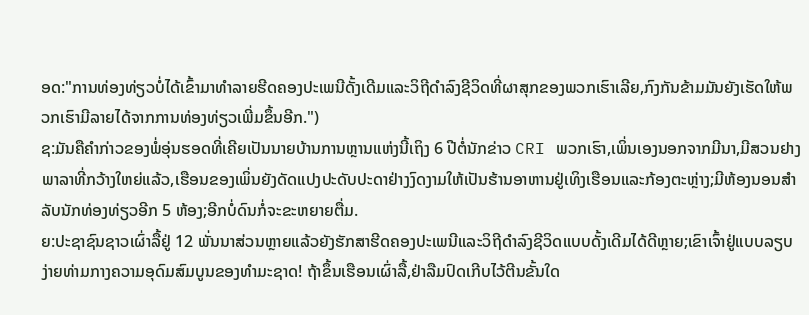ອດ:"ການທ່ອງທ່ຽວບໍ່ໄດ້ເຂົ້າມາທຳລາຍຮີດຄອງປະເພນີດັ້ງເດີມແລະວິຖີດຳລົງຊີວິດທີ່ຜາສຸກຂອງພວກເຮົາເລີຍ,ກົງກັນຂ້າມມັນຍັງເຮັດໃຫ້ພວກເຮົາມີລາຍໄດ້ຈາກການທ່ອງທ່ຽວເພີ່ມຂຶ້ນອີກ.")
ຊ:ມັນຄືຄຳກ່າວຂອງພໍ່ອຸ່ນຮອດທີ່ເຄີຍເປັນນາຍບ້ານການຫຼານແຫ່ງນີ້ເຖິງ 6 ປີຕໍ່ນັກຂ່າວ CRI ພວກເຮົາ,ເພິ່ນເອງນອກຈາກມີນາ,ມີສວນຢາງພາລາທີ່ກວ້າງໃຫຍ່ແລ້ວ,ເຮືອນຂອງເພິ່ນຍັງດັດແປງປະດັບປະດາຢ່າງງົດງາມໃຫ້ເປັນຮ້ານອາຫານຢູ່ເທິງເຮືອນແລະກ້ອງຕະຫຼ່າງ;ມີຫ້ອງນອນສຳລັບນັກທ່ອງທ່ຽວອີກ 5 ຫ້ອງ;ອີກບໍ່ດົນກໍ່ຈະຂະຫຍາຍຕື່ມ.
ຍ:ປະຊາຊົນຊາວເຜົ່າລື້ຢູ່ 12 ພັ່ນນາສ່ວນຫຼາຍແລ້ວຍັງຮັກສາຮີດຄອງປະເພນີແລະວິຖີດຳລົງຊີວິດແບບດັ້ງເດີມໄດ້ດີຫຼາຍ;ເຂົາເຈົ້າຢູ່ແບບລຽບງ່າຍທ່າມກາງຄວາມອຸດົມສົມບູນຂອງທຳມະຊາດ! ຖ້າຂຶ້ນເຮືອນເຜົ່າລື້,ຢ່າລືມປົດເກີບໄວ້ຕີນຂັ້ນໃດ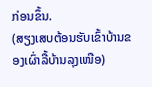ກ່ອນຂຶ້ນ.
(ສຽງເສບຕ້ອນຮັບເຂົ້າບ້ານຂອງເຜົ່າລື້ບ້ານລຸງເໜືອ)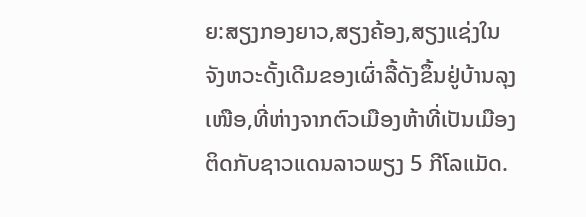ຍ:ສຽງກອງຍາວ,ສຽງຄ້ອງ,ສຽງແຊ່ງໃນຈັງຫວະດັ້ງເດີມຂອງເຜົ່າລື້ດັງຂຶ້ນຢູ່ບ້ານລຸງເໜືອ,ທີ່ຫ່າງຈາກຕົວເມືອງຫ້າທີ່ເປັນເມືອງຕິດກັບຊາວແດນລາວພຽງ 5 ກີໂລແມັດ.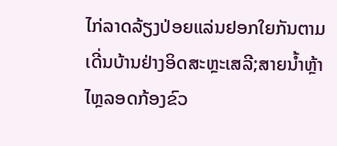ໄກ່ລາດລ້ຽງປ່ອຍແລ່ນຢອກໃຍກັນຕາມເດີ່ນບ້ານຢ່າງອິດສະຫຼະເສລີ;ສາຍນ້ຳຫຼ້າໄຫຼລອດກ້ອງຂົວ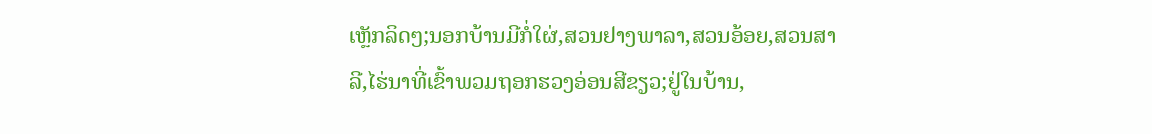ເຫຼັກລິດໆ;ນອກບ້ານມີກໍ່ໃຜ່,ສວນຢາງພາລາ,ສວນອ້ອຍ,ສວນສາລີ,ໄຮ່ນາທີ່ເຂົ້າພວມຖອກຮວງອ່ອນສີຂຽວ;ຢູ່ໃນບ້ານ,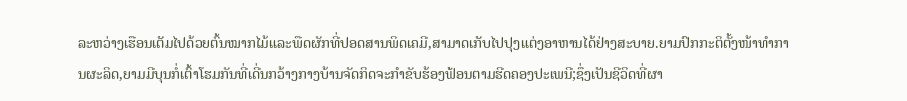ລະຫວ່າງເຮືອນເຕັມໄປດ້ວຍຕົ້ນໝາກໄມ້ແລະພືດຜັກທີ່ປອດສານພິດເຄມີ,ສາມາດເກັບໄປປຸງແຕ່ງອາຫານໄດ້ຢ່າງສະບາຍ.ຍາມປົກກະຕິຕັ້ງໜ້າທຳການຜະລິດ,ຍາມມີບຸນກໍ່ເຕົ້າໂຮມກັນທີ່ເດີ່ນກວ້າງກາງບ້ານຈັດກິດຈະກຳຂັບຮ້ອງຟ້ອນຕາມຮີດຄອງປະເພນີ;ຊຶ່ງເປັນຊີວິດທີ່ຜາ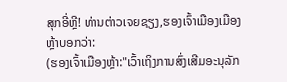ສຸກອີ່ຫຼີ! ທ່ານຕ່າວເຈຍຊຽງ,ຮອງເຈົ້າເມືອງເມືອງຫຼ້າບອກວ່າ:
(ຮອງເຈົ້າເມືອງຫຼ້າ:"ເວົ້າເຖິງການສົ່ງເສີມອະນຸລັກ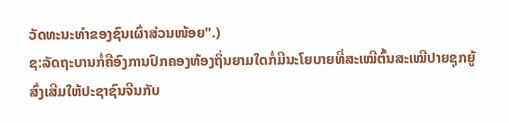ວັດທະນະທຳຂອງຊົນເຜົ່າສ່ວນໜ້ອຍ".)
ຊ:ລັດຖະບານກໍ່ຄືອົງການປົກຄອງທ້ອງຖິ່ນຍາມໃດກໍ່ມີນະໂຍບາຍທີ່ສະເໝີຕົ້ນສະເໝີປາຍຊຸກຍູ້ສົ່ງເສີມໃຫ້ປະຊາຊົນຈີນກັບ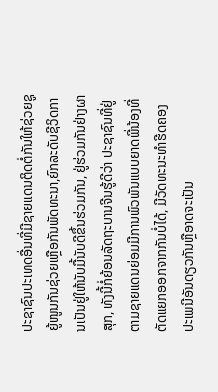ປະຊາຊົນປະເທດອື່ນທີ່ມີຊາຍແດນຕິດຕໍ່ກັນໃຫ້ຊ່ວຍຊູຍູ້ໜູນກັນຊ່ວຍເຫຼືອກັນພັດທະນາ,ຍົກລະດັບຊີວິດການເປັນຢູ່ໃຫ້ນັບມື້ນັບດີຂຶ້ນຮ່ວມກັນ, ຢູ່ຮ່ວມກັນຢ່າງຜາສຸກ, ທັງນີ້ກໍ່ຍ້ອນລັດຖະບານຈີນຮູ້ດີວ່າ ປະຊາຊົນທີ່ຢູ່ຕາມຊາຍແດນຍ່ອມມີການພົວພັນແບບຍາດພີ່ນ້ອງທີ່ຕັດແຍກອອກຈາກກັນບໍ່ໄດ້, ມີວັດທະນະທຳຮີດຄອງປະເພນີອັນດຽວກັນຫຼືອາດຈະເປັນ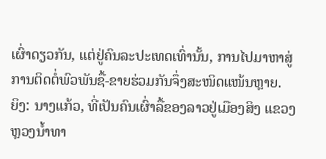ເຜົ່າດຽວກັນ, ແຕ່ຢູ່ຄົນລະປະເທດເທົ່ານັ້ນ, ການໄປມາຫາສູ່ ການຕິດຕໍ່ພົວພັນຊື້-ຂາຍຮ່ວມກັນຈຶ່ງສະໜິດແໜ້ນຫຼາຍ.
ຍິງ: ນາງແກ້ວ, ທີ່ເປັນຄົນເຜົ່າລື້ຂອງລາວຢູ່ເມືອງສິງ ແຂວງຫຼວງນ້ຳທາ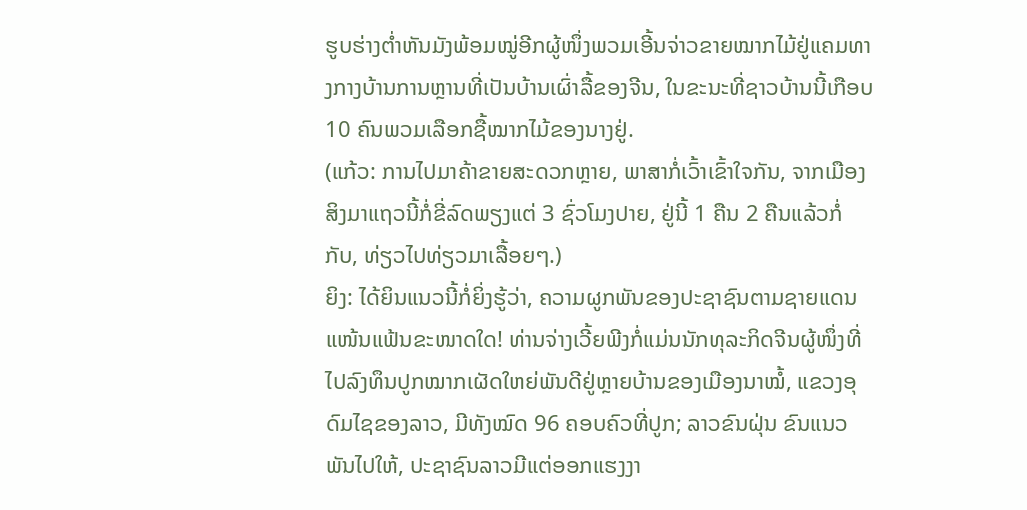ຮູບຮ່າງຕ່ຳຫັນມັງພ້ອມໝູ່ອີກຜູ້ໜຶ່ງພວມເອີ້ນຈ່າວຂາຍໝາກໄມ້ຢູ່ແຄມທາງກາງບ້ານການຫຼານທີ່ເປັນບ້ານເຜົ່າລື້ຂອງຈີນ, ໃນຂະນະທີ່ຊາວບ້ານນີ້ເກືອບ 10 ຄົນພວມເລືອກຊື້ໝາກໄມ້ຂອງນາງຢູ່.
(ແກ້ວ: ການໄປມາຄ້າຂາຍສະດວກຫຼາຍ, ພາສາກໍ່ເວົ້າເຂົ້າໃຈກັນ, ຈາກເມືອງສິງມາແຖວນີ້ກໍ່ຂີ່ລົດພຽງແຕ່ 3 ຊົ່ວໂມງປາຍ, ຢູ່ນີ້ 1 ຄືນ 2 ຄືນແລ້ວກໍ່ກັບ, ທ່ຽວໄປທ່ຽວມາເລື້ອຍໆ.)
ຍິງ: ໄດ້ຍິນແນວນີ້ກໍ່ຍິ່ງຮູ້ວ່າ, ຄວາມຜູກພັນຂອງປະຊາຊົນຕາມຊາຍແດນແໜ້ນແຟ້ນຂະໜາດໃດ! ທ່ານຈ່າງເວີ້ຍພີງກໍ່ແມ່ນນັກທຸລະກິດຈີນຜູ້ໜຶ່ງທີ່ໄປລົງທຶນປູກໝາກເຜັດໃຫຍ່ພັນດີຢູ່ຫຼາຍບ້ານຂອງເມືອງນາໝໍ້, ແຂວງອຸດົມໄຊຂອງລາວ, ມີທັງໝົດ 96 ຄອບຄົວທີ່ປູກ; ລາວຂົນຝຸ່ນ ຂົນແນວພັນໄປໃຫ້, ປະຊາຊົນລາວມີແຕ່ອອກແຮງງາ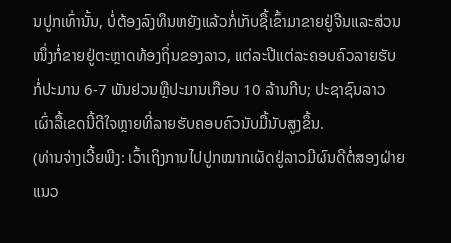ນປູກເທົ່ານັ້ນ, ບໍ່ຕ້ອງລົງທຶນຫຍັງແລ້ວກໍ່ເກັບຊື້ເຂົ້າມາຂາຍຢູ່ຈີນແລະສ່ວນໜຶ່ງກໍ່ຂາຍຢູ່ຕະຫຼາດທ້ອງຖິ່ນຂອງລາວ, ແຕ່ລະປີແຕ່ລະຄອບຄົວລາຍຮັບກໍ່ປະມານ 6-7 ພັນຢວນຫຼືປະມານເກືອບ 10 ລ້ານກີບ; ປະຊາຊົນລາວເຜົ່າລື້ເຂດນີ້ດີໃຈຫຼາຍທີ່ລາຍຮັບຄອບຄົວນັບມື້ນັບສູງຂຶ້ນ.
(ທ່ານຈ່າງເວີ້ຍພີງ: ເວົ້າເຖິງການໄປປູກໝາກເຜັດຢູ່ລາວມີຜົນດີຕໍ່ສອງຝ່າຍແນວ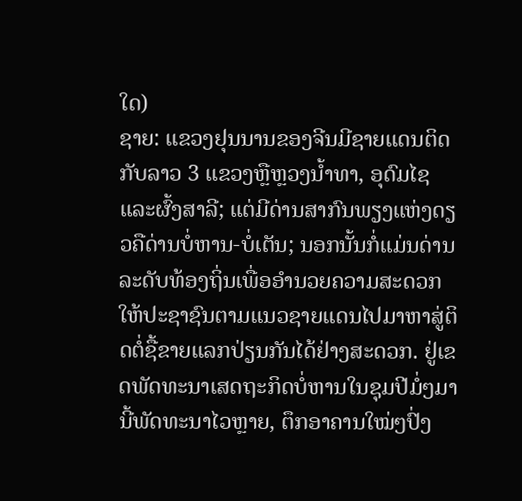ໃດ)
ຊາຍ: ແຂວງຢຸນນານຂອງຈີນມີຊາຍແດນຕິດກັບລາວ 3 ແຂວງຫຼືຫຼວງນ້ຳທາ, ອຸດົມໄຊແລະຜົ້ງສາລີ; ແຕ່ມີດ່ານສາກົນພຽງແຫ່ງດຽວຄືດ່ານບໍ່ຫານ-ບໍ່ເຕັນ; ນອກນັ້ນກໍ່ແມ່ນດ່ານລະດັບທ້ອງຖິ່ນເພື່ອອຳນວຍຄວາມສະດວກໃຫ້ປະຊາຊົນຕາມແນວຊາຍແດນໄປມາຫາສູ່ຕິດຕໍ່ຊື້ຂາຍແລກປ່ຽນກັນໄດ້ຢ່າງສະດວກ. ຢູ່ເຂດພັດທະນາເສດຖະກິດບໍ່ຫານໃນຊຸມປີມໍ່ໆມານີ້ພັດທະນາໄວຫຼາຍ, ຕຶກອາຄານໃໝ່ໆປົ່ງ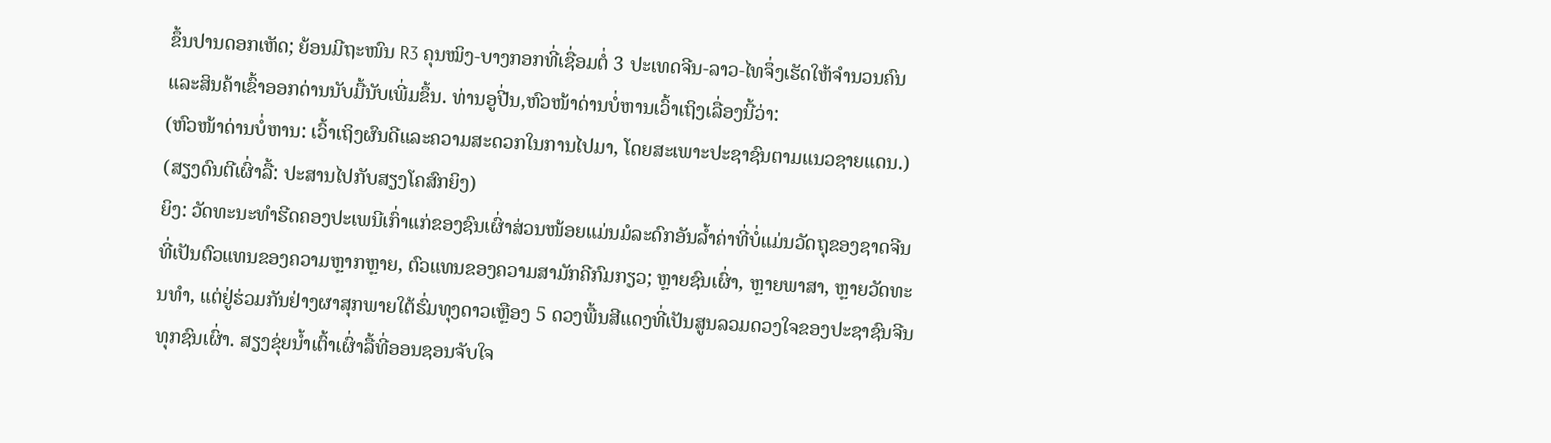ຂຶ້ນປານດອກເຫັດ; ຍ້ອນມີຖະໜົນ R3 ຄຸນໝິງ-ບາງກອກທີ່ເຊື່ອມຕໍ່ 3 ປະເທດຈີນ-ລາວ-ໄທຈຶ່ງເຮັດໃຫ້ຈຳນວນຄົນແລະສິນຄ້າເຂົ້າອອກດ່ານນັບມື້ນັບເພີ່ມຂຶ້ນ. ທ່ານອູປີ່ນ,ຫົວໜ້າດ່ານບໍ່ຫານເວົ້າເຖິງເລື່ອງນີ້ວ່າ:
(ຫົວໜ້າດ່ານບໍ່ຫານ: ເວົ້າເຖິງຜົນດີແລະຄວາມສະດວກໃນການໄປມາ, ໂດຍສະເພາະປະຊາຊົນຕາມແນວຊາຍແດນ.)
(ສຽງດົນຕີເຜົ່າລື້: ປະສານໄປກັບສຽງໂຄສົກຍິງ)
ຍິງ: ວັດທະນະທຳຮີດຄອງປະເພນີເກົ່າແກ່ຂອງຊົນເຜົ່າສ່ວນໜ້ອຍແມ່ນມໍລະດົກອັນລ້ຳຄ່າທີ່ບໍ່ແມ່ນວັດຖຸຂອງຊາດຈີນທີ່ເປັນຕົວແທນຂອງຄວາມຫຼາກຫຼາຍ, ຕົວແທນຂອງຄວາມສາມັກຄີກົມກຽວ; ຫຼາຍຊົນເຜົ່າ, ຫຼາຍພາສາ, ຫຼາຍວັດທະນທຳ, ແຕ່ຢູ່ຮ່ວມກັນຢ່າງຜາສຸກພາຍໃຕ້ຮົ່ມທຸງດາວເຫຼືອງ 5 ດວງພື້ນສີແດງທີ່ເປັນສູນລວມດວງໃຈຂອງປະຊາຊົນຈີນທຸກຊົນເຜົ່າ. ສຽງຂຸ່ຍນ້ຳເຕົ້າເຜົ່າລື້ທີ່ອອນຊອນຈັບໃຈ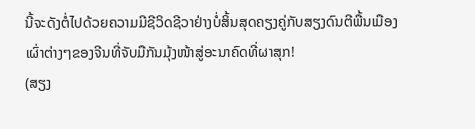ນີ້ຈະດັງຕໍ່ໄປດ້ວຍຄວາມມີຊີວິດຊີວາຢ່າງບໍ່ສິ້ນສຸດຄຽງຄູ່ກັບສຽງດົນຕີພື້ນເມືອງເຜົ່າຕ່າງໆຂອງຈີນທີ່ຈັບມືກັນມຸ້ງໜ້າສູ່ອະນາຄົດທີ່ຜາສຸກ!
(ສຽງ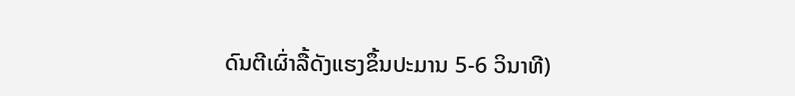ດົນຕີເຜົ່າລື້ດັງແຮງຂຶ້ນປະມານ 5-6 ວິນາທີ)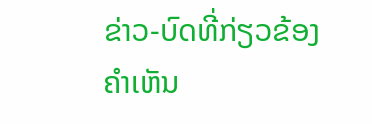ຂ່າວ-ບົດທີ່ກ່ຽວຂ້ອງ
ຄຳເຫັນ